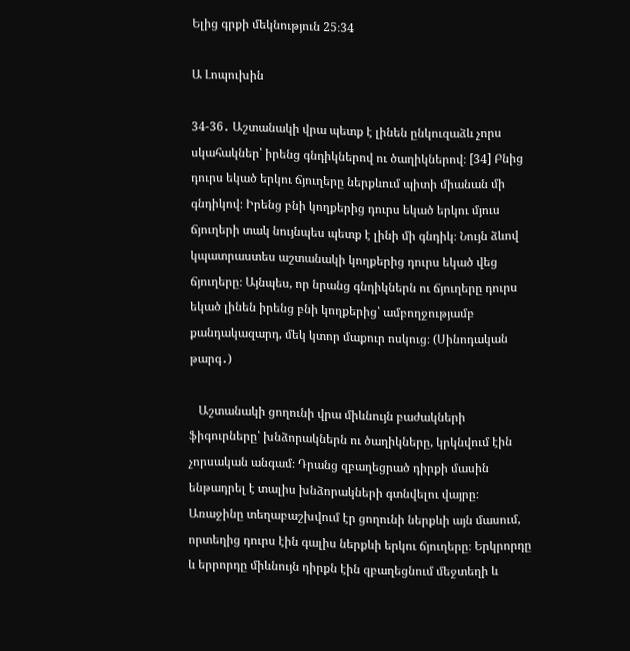Ելից գրքի մեկնություն 25։34

Ա Լոպուխին

34-36․ Աշտանակի վրա պետք է լինեն ընկուզաձև չորս սկահակներ՝ իրենց գնդիկներով ու ծաղիկներով։ [34] Բնից դուրս եկած երկու ճյուղերը ներքևում պիտի միանան մի գնդիկով։ Իրենց բնի կողքերից դուրս եկած երկու մյուս ճյուղերի տակ նույնպես պետք է լինի մի գնդիկ։ Նույն ձևով կպատրաստես աշտանակի կողքերից դուրս եկած վեց ճյուղերը։ Այնպես, որ նրանց գնդիկներն ու ճյուղերը դուրս եկած լինեն իրենց բնի կողքերից՝ ամբողջությամբ քանդակազարդ, մեկ կտոր մաքուր ոսկուց։ (Սինոդական թարգ․)

   Աշտանակի ցողունի վրա միևնույն բաժակների ֆիգուրները՝ խնձորակներն ու ծաղիկները, կրկնվում էին չորսական անգամ։ Դրանց զբաղեցրած դիրքի մասին ենթադրել է տալիս խնձորակների գտնվելու վայրը։ Առաջինը տեղաբաշխվում էր ցողունի ներքևի այն մասում, որտեղից դուրս էին գալիս ներքևի երկու ճյուղերը։ Երկրորդը և երրորդը միևնույն դիրքն էին զբաղեցնում մեջտեղի և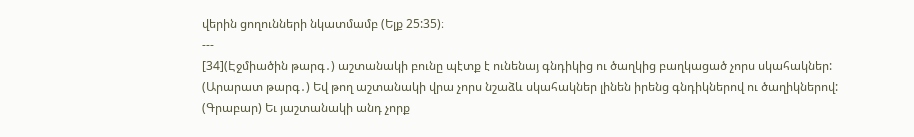վերին ցողունների նկատմամբ (Ելք 25:35)։
---
[34](Էջմիածին թարգ․) աշտանակի բունը պէտք է ունենայ գնդիկից ու ծաղկից բաղկացած չորս սկահակներ:
(Արարատ թարգ․) Եվ թող աշտանակի վրա չորս նշաձև սկահակներ լինեն իրենց գնդիկներով ու ծաղիկներով:
(Գրաբար) Եւ յաշտանակի անդ չորք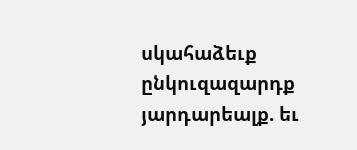սկահաձեւք ընկուզազարդք յարդարեալք. եւ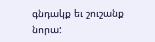գնդակք եւ շուշանք նորա: